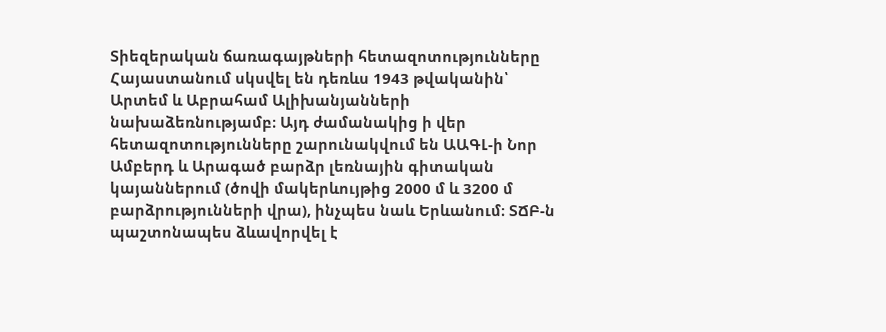Տիեզերական ճառագայթների հետազոտությունները Հայաստանում սկսվել են դեռևս 1943 թվականին՝ Արտեմ և Աբրահամ Ալիխանյանների նախաձեռնությամբ։ Այդ ժամանակից ի վեր հետազոտությունները շարունակվում են ԱԱԳԼ-ի Նոր Ամբերդ և Արագած բարձր լեռնային գիտական կայաններում (ծովի մակերևույթից 2000 մ և 3200 մ բարձրությունների վրա), ինչպես նաև Երևանում։ ՏՃԲ-ն պաշտոնապես ձևավորվել է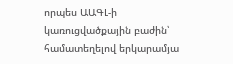որպես ԱԱԳԼ-ի կառուցվածքային բաժին՝ համատեղելով երկարամյա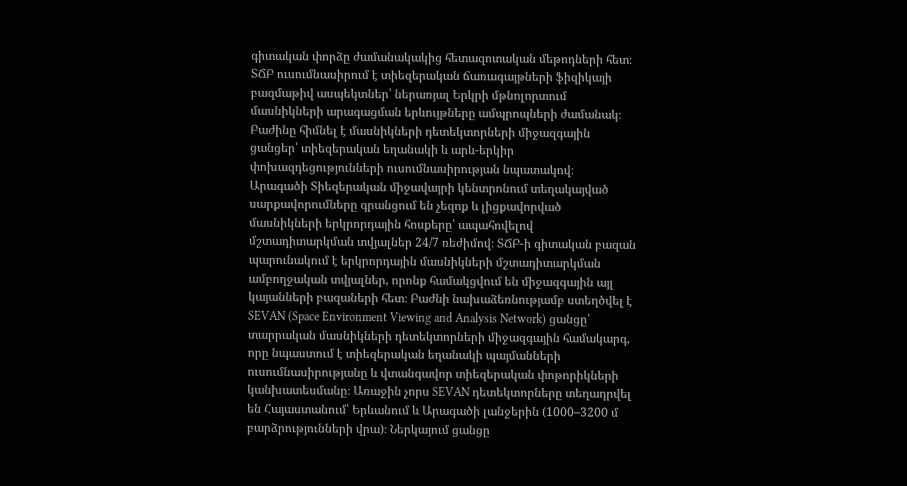գիտական փորձը ժամանակակից հետազոտական մեթոդների հետ։ ՏՃԲ ուսումնասիրում է տիեզերական ճառագայթների ֆիզիկայի բազմաթիվ ասպեկտներ՝ ներառյալ Երկրի մթնոլորտում մասնիկների արագացման երևույթները ամպրոպների ժամանակ։ Բաժինը հիմնել է մասնիկների դետեկտորների միջազգային ցանցեր՝ տիեզերական եղանակի և արև-երկիր փոխազդեցությունների ուսումնասիրության նպատակով։
Արագածի Տիեզերական միջավայրի կենտրոնում տեղակայված սարքավորումները գրանցում են չեզոք և լիցքավորված մասնիկների երկրորդային հոսքերը՝ ապահովելով մշտադիտարկման տվյալներ 24/7 ռեժիմով։ ՏՃԲ-ի գիտական բազան պարունակում է երկրորդային մասնիկների մշտադիտարկման ամբողջական տվյալներ, որոնք համակցվում են միջազգային այլ կայանների բազաների հետ։ Բաժնի նախաձեռնությամբ ստեղծվել է SEVAN (Space Environment Viewing and Analysis Network) ցանցը՝ տարրական մասնիկների դետեկտորների միջազգային համակարգ, որը նպաստում է տիեզերական եղանակի պայմանների ուսումնասիրությանը և վտանգավոր տիեզերական փոթորիկների կանխատեսմանը։ Առաջին չորս SEVAN դետեկտորները տեղադրվել են Հայաստանում՝ Երևանում և Արագածի լանջերին (1000–3200 մ բարձրությունների վրա)։ Ներկայում ցանցը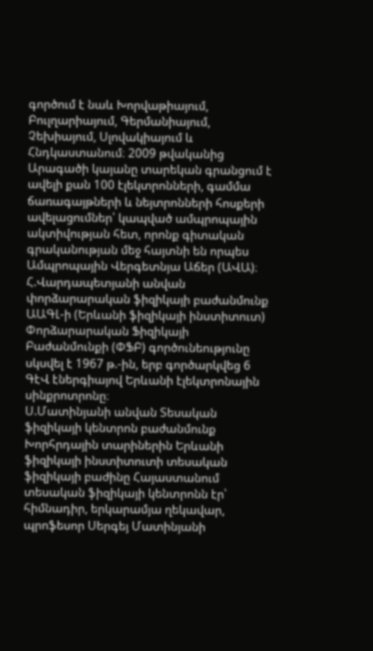գործում է նաև Խորվաթիայում, Բուլղարիայում, Գերմանիայում, Չեխիայում, Սլովակիայում և Հնդկաստանում։ 2009 թվականից Արագածի կայանը տարեկան գրանցում է ավելի քան 100 էլեկտրոնների, գամմա ճառագայթների և նեյտրոնների հոսքերի ավելացումներ՝ կապված ամպրոպային ակտիվության հետ, որոնք գիտական գրականության մեջ հայտնի են որպես Ամպրոպային Վերգետնյա Աճեր (ԱՎԱ)։
Հ.Վարդապետյանի անվան փորձարարական ֆիզիկայի բաժանմունք
ԱԱԳԼ-ի (Երևանի ֆիզիկայի ինստիտուտ) Փորձարարական Ֆիզիկայի Բաժանմունքի (ՓՖԲ) գործունեությունը սկսվել է 1967 թ.-ին, երբ գործարկվեց 6 ԳէՎ էներգիայով Երևանի էլեկտրոնային սինքրոտրոնը։
Ս.Մատինյանի անվան Տեսական ֆիզիկայի կենտրոն բաժանմունք
Խորհրդային տարիներին Երևանի ֆիզիկայի ինստիտուտի տեսական ֆիզիկայի բաժինը Հայաստանում տեսական ֆիզիկայի կենտրոնն էր՝ հիմնադիր, երկարամյա ղեկավար, պրոֆեսոր Սերգեյ Մատինյանի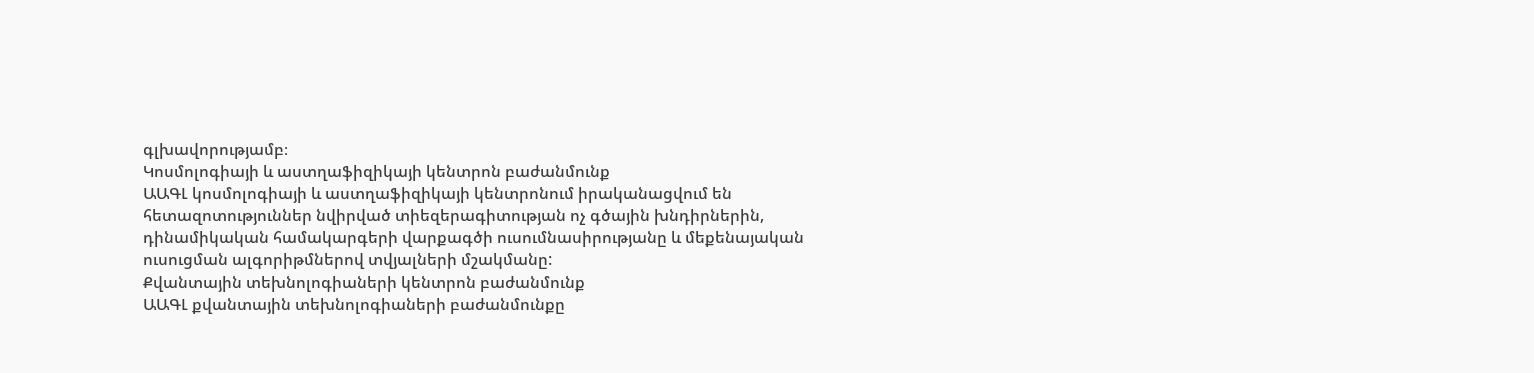գլխավորությամբ։
Կոսմոլոգիայի և աստղաֆիզիկայի կենտրոն բաժանմունք
ԱԱԳԼ կոսմոլոգիայի և աստղաֆիզիկայի կենտրոնում իրականացվում են հետազոտություններ նվիրված տիեզերագիտության ոչ գծային խնդիրներին, դինամիկական համակարգերի վարքագծի ուսումնասիրությանը և մեքենայական ուսուցման ալգորիթմներով տվյալների մշակմանը:
Քվանտային տեխնոլոգիաների կենտրոն բաժանմունք
ԱԱԳԼ քվանտային տեխնոլոգիաների բաժանմունքը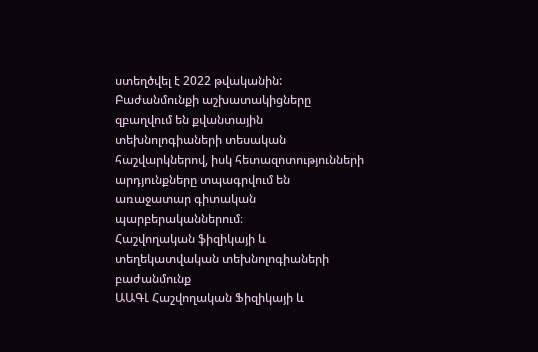ստեղծվել է 2022 թվականին: Բաժանմունքի աշխատակիցները զբաղվում են քվանտային տեխնոլոգիաների տեսական հաշվարկներով, իսկ հետազոտությունների արդյունքները տպագրվում են առաջատար գիտական պարբերականներում։
Հաշվողական ֆիզիկայի և տեղեկատվական տեխնոլոգիաների բաժանմունք
ԱԱԳԼ Հաշվողական Ֆիզիկայի և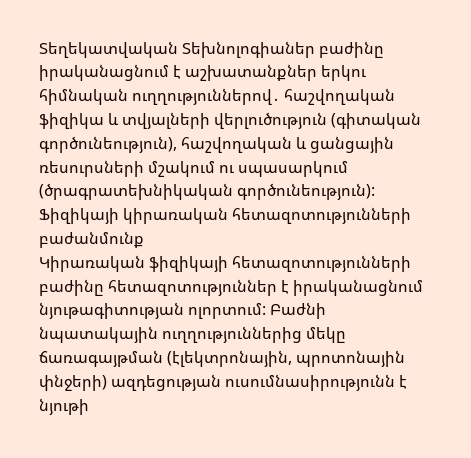Տեղեկատվական Տեխնոլոգիաներ բաժինը իրականացնում է աշխատանքներ երկու հիմնական ուղղություններով․ հաշվողական ֆիզիկա և տվյալների վերլուծություն (գիտական գործունեություն), հաշվողական և ցանցային ռեսուրսների մշակում ու սպասարկում (ծրագրատեխնիկական գործունեություն):
Ֆիզիկայի կիրառական հետազոտությունների բաժանմունք
Կիրառական ֆիզիկայի հետազոտությունների բաժինը հետազոտություններ է իրականացնում նյութագիտության ոլորտում: Բաժնի նպատակային ուղղություններից մեկը ճառագայթման (էլեկտրոնային, պրոտոնային փնջերի) ազդեցության ուսումնասիրությունն է նյութի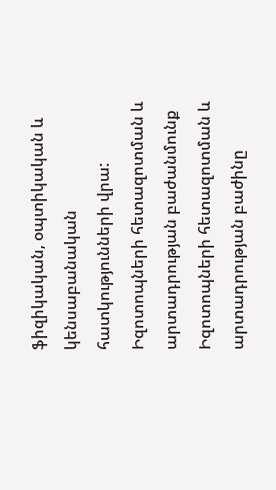ֆիզիկական, օպտիկական և կենսաբանական հատկությունների վրա:
Իզոտոպների հետազոտման և արտադրության բաժանմունք
Իզոտոպների հետազոտման և արտադրության բաժինը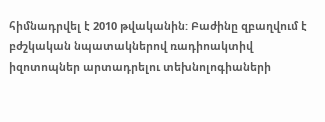հիմնադրվել է 2010 թվականին: Բաժինը զբաղվում է բժշկական նպատակներով ռադիոակտիվ իզոտոպներ արտադրելու տեխնոլոգիաների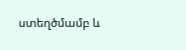ստեղծմամբ և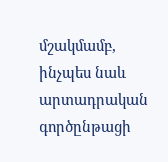մշակմամբ, ինչպես նաև արտադրական գործընթացի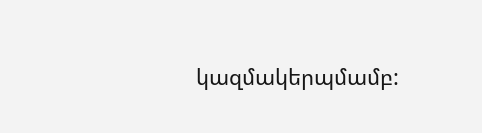կազմակերպմամբ: